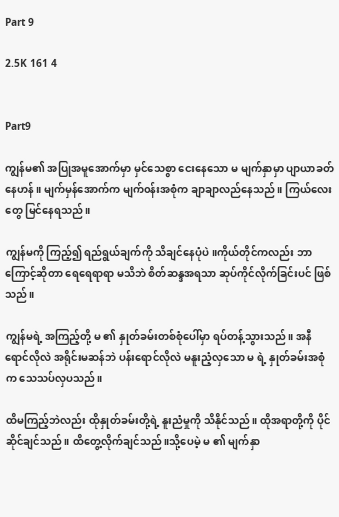Part 9

2.5K 161 4


Part9

ကျွန်မ၏ အပြုအမူအောက်မှာ မှင်သေစွာ ငေးနေသော မ မျက်နှာမှာ ပျာယာခတ်နေဟန်။ မျက်မှန်အောက်က မျက်၀န်းအစုံက ချာချာလည်နေသည် ။ ကြယ်လေးတွေ မြင်နေရသည်။

ကျွန်မကို ကြည့်၍ ရည်ရွယ်ချက်ကို သိ‌ချင်နေပုံပဲ။ကိုယ်တိုင်ကလည်း ဘာကြောင့်ဆိုတာ ရေရေရာရာ မသိဘဲ စိတ်ဆန္ဒအရသာ ဆုပ်ကိုင်လိုက်ခြင်းပင် ဖြစ်သည်။

ကျွန်မရဲ့ အကြည့်တို့ မ ၏ နှုတ်ခမ်းတစ်စုံပေါ်မှာ ရပ်တန့်သွားသည်။ အနီရောင်လိုလဲ အရိုင်းမဆန်ဘဲ ပန်းရောင်လိုလဲ မနူးညံ့လှသော မ ရဲ့ နှုတ်ခမ်းအစုံက သေသပ်လှပသည်။

ထိမကြည့်ဘဲလည်း ထိုနှုတ်ခမ်းတို့ရဲ့ နူးညံမှုကို သိနိုင်သည်။ ထိုအရာတို့ကို ပိုင်ဆိုင်ချင်သည်။ ထိတွေ့လိုက်ချင်သည်။သို့ပေမဲ့ မ ၏ မျက်နှာ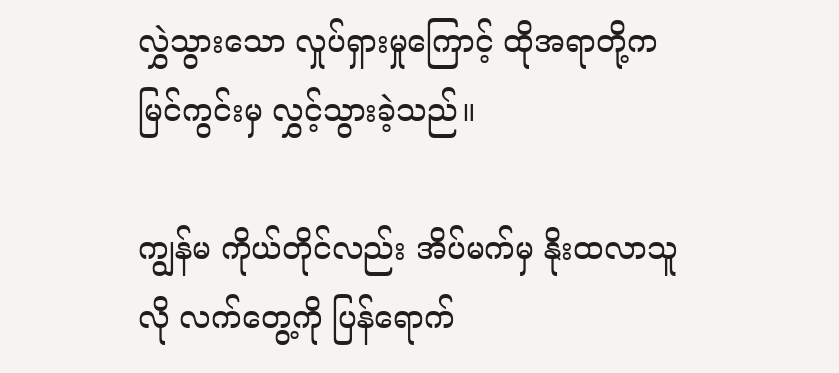လွှဲသွားသော လှုပ်ရှားမှုကြောင့် ထိုအရာတို့က မြင်ကွင်းမှ ‌လွှင့်သွားခဲ့သည်။

ကျွန်မ ကိုယ်တိုင်လည်း အိပ်မက်မှ နိုးထလာသူလို လက်တွေ့ကို ပြန်ရောက်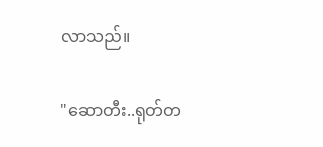လာသည်။

"ဆောတီး..ရုတ်တ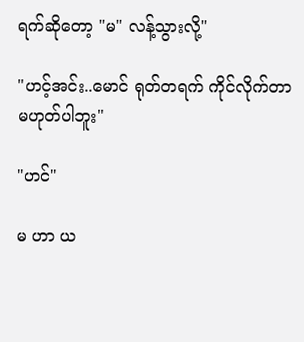ရက်ဆိုတော့ "မ" လန့်သွားလို့"

"ဟင့်အင်း..မောင် ရုတ်တရက် ကိုင်လိုက်တာ မဟုတ်ပါဘူး"

"ဟင်"

မ ဟာ ယ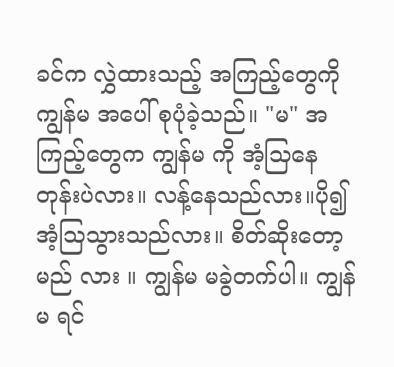ခင်က လွှဲထားသည့် အကြည့်တွေကို ကျွန်မ အပေါ် စုပုံခဲ့သည်။ "မ" အကြည့်တွေက ကျွန်မ ကို အံ့သြနေတုန်းပဲလား။ လန့်နေသည်လား။ပို၍ အံ့ဩသွားသည်လား။ စိတ်ဆိုးတော့မည် လား ။ ကျွန်မ မခွဲတက်ပါ။ ကျွန်မ ရင်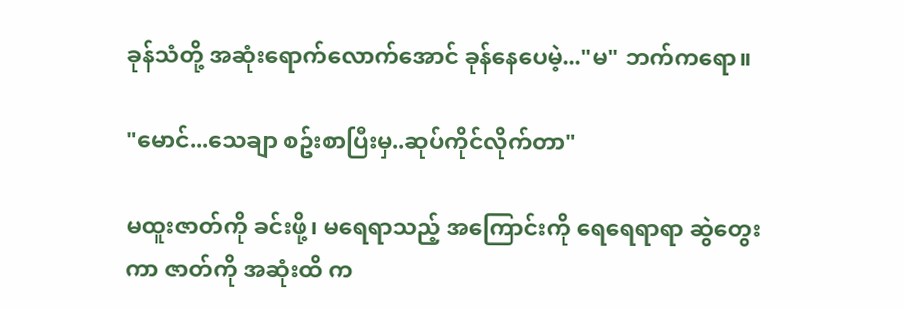ခုန်သံတို့ အဆုံးရောက်လောက်အောင် ခုန်နေပေမဲ့..."မ" ဘက်ကရော။

"မောင်...သေချာ စဥ်းစာပြီးမှ..ဆုပ်ကိုင်လိုက်တာ"

မထူးဇာတ်ကို ခင်းဖို့၊ မရေရာသည့် အကြောင်းကို ရေရေရာရာ ဆွဲတွေးကာ ဇာတ်ကို အဆုံးထိ က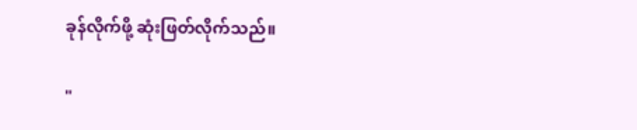ခုန်လိုက်ဖို့ ဆုံးဖြတ်လိုက်သည်။

"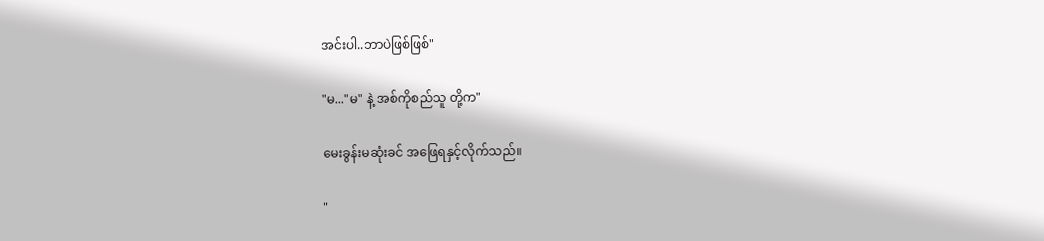အင်းပါ..ဘာပဲဖြစ်ဖြစ်"

"မ..."မ" နဲ့ အစ်ကိုစည်သူ တို့က"

မေးခွန်းမဆုံးခင် အဖြေရနှင့်လိုက်သည်။

"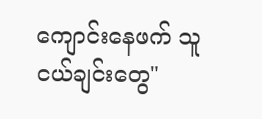ကျောင်းနေဖက် သူငယ်ချင်းတွေ"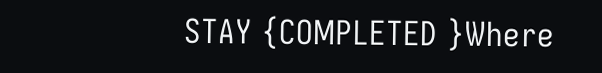STAY {COMPLETED }Where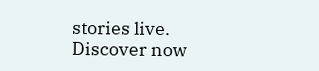stories live. Discover now